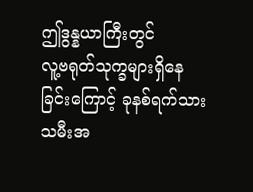ဤဒွန္နယာကြီးတွင်
လူ့ဗရုတ်သုက္ခများရှိနေခြင်းကြောင့် ခုနစ်ရက်သားသမီးအ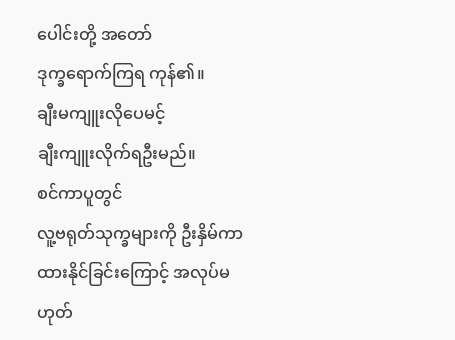ပေါင်းတို့ အတော်
ဒုက္ခရောက်ကြရ ကုန်၏။
ချီးမကျူးလိုပေမင့်
ချီးကျူးလိုက်ရဦးမည်။
စင်ကာပူတွင်
လူ့ဗရုတ်သုက္ခများကို ဦးနှိမ်ကာ ထားနိုင်ခြင်းကြောင့် အလုပ်မဟုတ်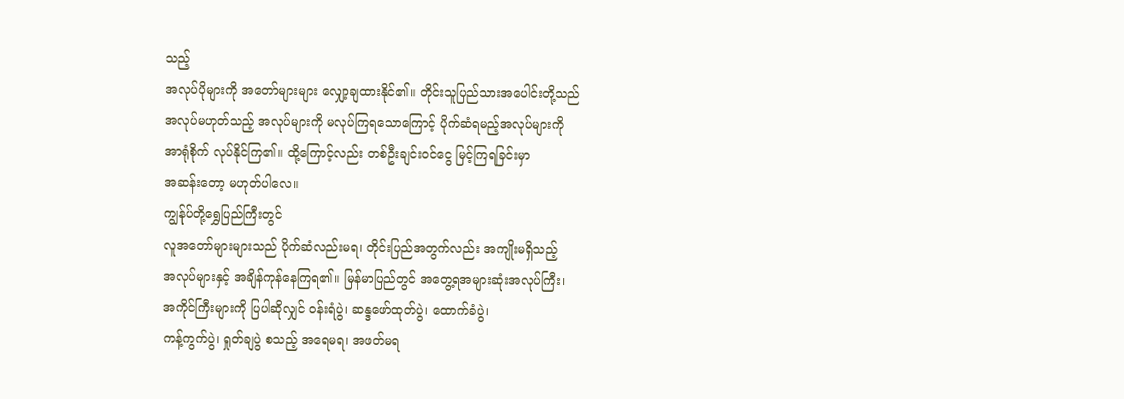သည့်
အလုပ်ပိုများကို အတော်များများ လျှော့ချထားနိုင်၏။ တိုင်းသူပြည်သားအပေါင်းတို့သည်
အလုပ်မဟုတ်သည့် အလုပ်များကို မလုပ်ကြရသောကြောင့် ပိုက်ဆံရမည့်အလုပ်များကို
အာရုံစိုက် လုပ်နိုင်ကြ၏။ ထို့ကြောင့်လည်း တစ်ဦးချင်းဝင်ငွေ မြင့်ကြရခြင်းမှာ
အဆန်းတော့ မဟုတ်ပါလေ။
ကျွန်ုပ်တို့ရွှေပြည်ကြီးတွင်
လူအတော်များများသည် ပိုက်ဆံလည်းမရ၊ တိုင်းပြည်အတွက်လည်း အကျိုးမရှိသည့်
အလုပ်များနှင့် အချိန်ကုန်နေကြရ၏။ မြန်မာပြည်တွင် အတွေ့ရအများဆုံးအလုပ်ကြီး၊
အကိုင်ကြီးများကို ပြပါဆိုလျှင် ဝန်းရံပွဲ၊ ဆန္ဒဖော်ထုတ်ပွဲ၊ ထောက်ခံပွဲ၊
ကန့်ကွက်ပွဲ၊ ရှုတ်ချပွဲ စသည့် အရေမရ၊ အဖတ်မရ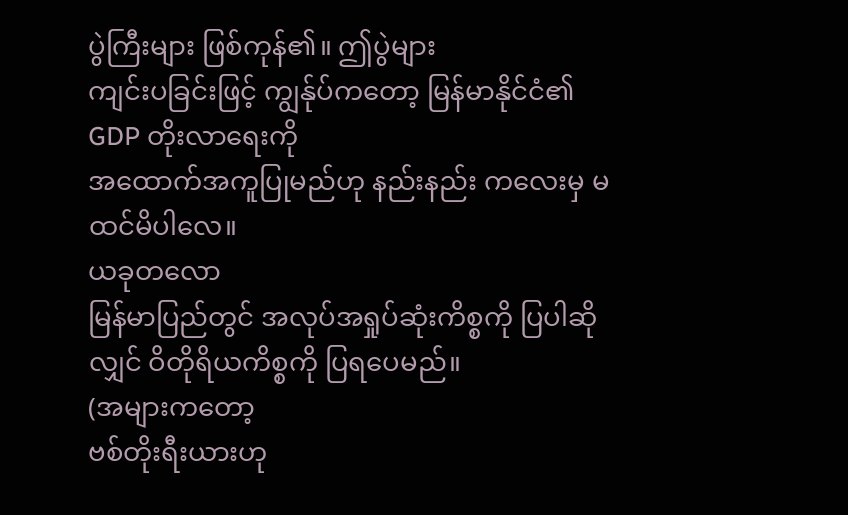ပွဲကြီးများ ဖြစ်ကုန်၏။ ဤပွဲများ
ကျင်းပခြင်းဖြင့် ကျွန်ုပ်ကတော့ မြန်မာနိုင်ငံ၏ GDP တိုးလာရေးကို
အထောက်အကူပြုမည်ဟု နည်းနည်း ကလေးမှ မထင်မိပါလေ။
ယခုတလော
မြန်မာပြည်တွင် အလုပ်အရှုပ်ဆုံးကိစ္စကို ပြပါဆိုလျှင် ဝိတိုရိယကိစ္စကို ပြရပေမည်။
(အများကတော့
ဗစ်တိုးရီးယားဟု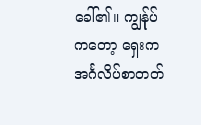ခေါ်၏။ ကျွန်ုပ်ကတော့ ရှေးက အင်္ဂလိပ်စာတတ်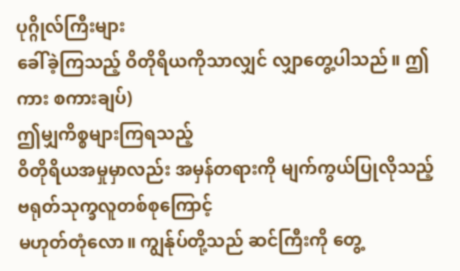ပုဂ္ဂိုလ်ကြီးများ
ခေါ်ခဲ့ကြသည့် ဝိတိုရိယကိုသာလျှင် လျှာတွေ့ပါသည်။ ဤကား စကားချပ်)
ဤမျှကိစ္စများကြရသည့်
ဝိတိုရိယအမှုမှာလည်း အမှန်တရားကို မျက်ကွယ်ပြုလိုသည့် ဗရုတ်သုက္ခလူတစ်စုကြောင့်
မဟုတ်တုံလော။ ကျွန်ုပ်တို့သည် ဆင်ကြီးကို တွေ့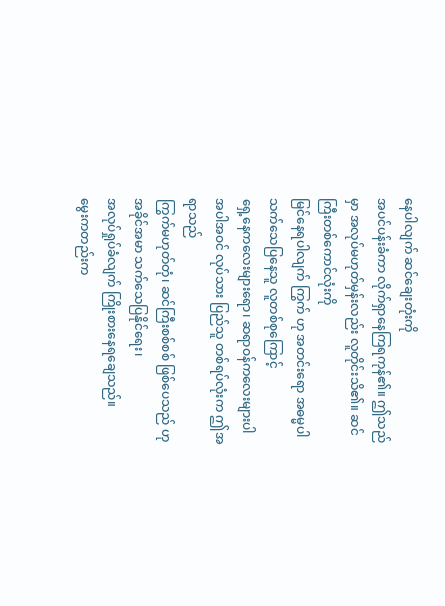နေပါလျက် ဆင်ချေးတုံးကို
အပင်ပန်းခံကာ လိုက်ရှာနေကြရကုန်၏။ ဤသည်မှာ အလုပ်မဟုတ်မှန်းလည်း လူတိုင်းသိ၏။ ဆင်ကြီးတစ်ကောင်လုံးကို
မြင်နေရပါလျက် ကြွက် ဟု အတင်းရော အဓမ္မပါ သက်သေပြနေသူ လူတစ်စုကြောင့်
ရှေ့နေကလေးများရော၊ ဆရာဝန်ကလေးများပါ အပါအဝင် လုပ်သား ပြည်သူ တစ်ရပ်လုံးက ဤအရာသည်
ကြွက်မဟုတ်တုံ၊ ဆင်ကြီးစစ်စစ် ဖြစ်ပေသည် ဟု အခိုင်အမာ သက်သေပြနိုင်ရေး၊
အလုပ်ရှုပ်ခံလျက် ကြိုးစားနေရချေသည်။
မွေးကတည်းက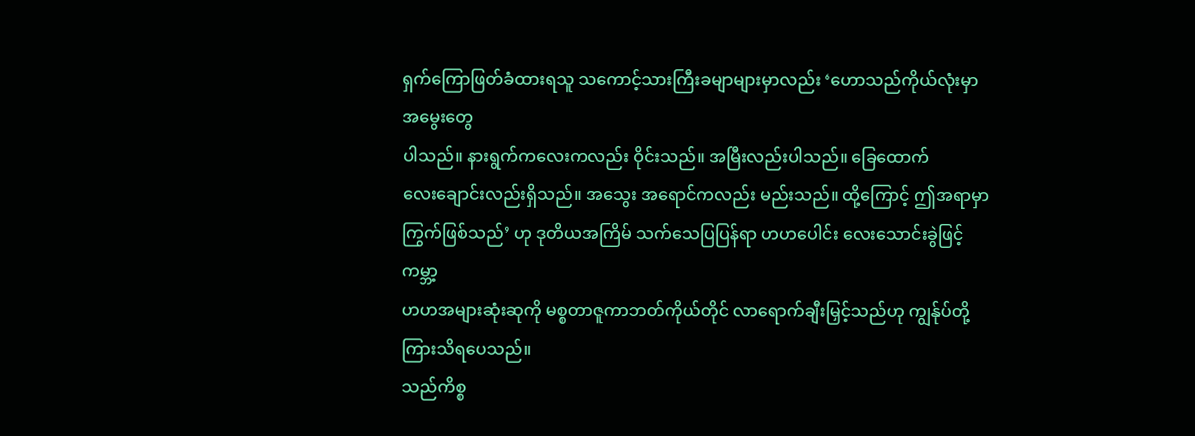ရှက်ကြောဖြတ်ခံထားရသူ သကောင့်သားကြီးခမျာများမှာလည်း ‘ဟောသည်ကိုယ်လုံးမှာ အမွေးတွေ
ပါသည်။ နားရွက်ကလေးကလည်း ဝိုင်းသည်။ အမြီးလည်းပါသည်။ ခြေထောက်
လေးချောင်းလည်းရှိသည်။ အသွေး အရောင်ကလည်း မည်းသည်။ ထို့ကြောင့် ဤအရာမှာ
ကြွက်ဖြစ်သည်’ ဟု ဒုတိယအကြိမ် သက်သေပြပြန်ရာ ဟဟပေါင်း လေးသောင်းခွဲဖြင့် ကမ္ဘာ့
ဟဟအများဆုံးဆုကို မစ္စတာဇူကာဘတ်ကိုယ်တိုင် လာရောက်ချီးမြှင့်သည်ဟု ကျွန်ုပ်တို့
ကြားသိရပေသည်။
သည်ကိစ္စ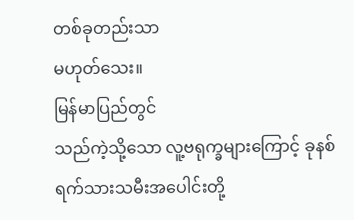တစ်ခုတည်းသာ
မဟုတ်သေး။
မြန်မာပြည်တွင်
သည်ကဲ့သို့သော လူ့ဗရုက္ခများကြောင့် ခုနစ်ရက်သားသမီးအပေါင်းတို့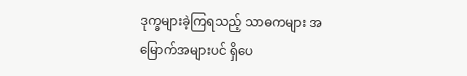ဒုက္ခများခဲ့ကြရသည့် သာဓကများ အမြောက်အများပင် ရှိပေ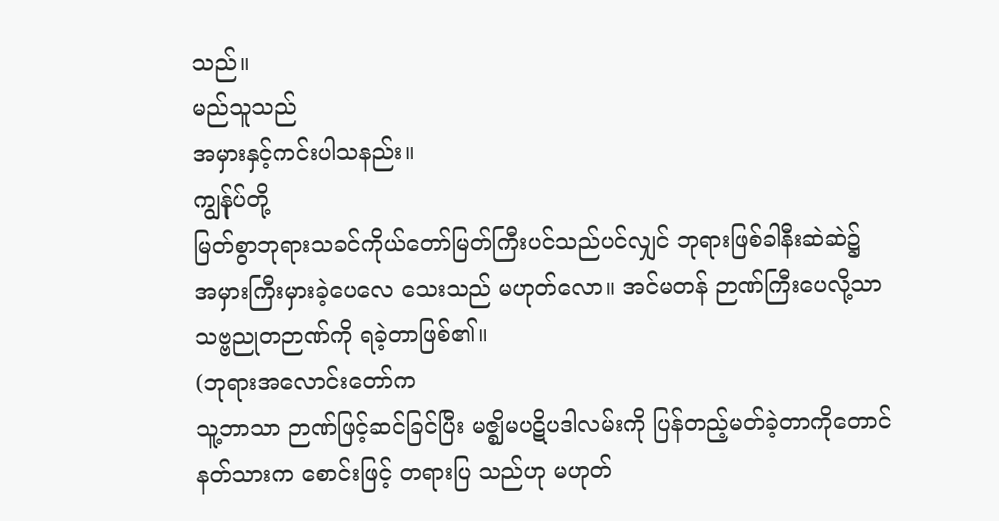သည်။
မည်သူသည်
အမှားနှင့်ကင်းပါသနည်း။
ကျွန်ုပ်တို့
မြတ်စွာဘုရားသခင်ကိုယ်တော်မြတ်ကြီးပင်သည်ပင်လျှင် ဘုရားဖြစ်ခါနီးဆဲဆဲ၌
အမှားကြီးမှားခဲ့ပေလေ သေးသည် မဟုတ်လော။ အင်မတန် ဉာဏ်ကြီးပေလို့သာ သဗ္ဗညုတဉာဏ်ကို ရခဲ့တာဖြစ်၏။
(ဘုရားအလောင်းတော်က
သူ့ဘာသာ ဉာဏ်ဖြင့်ဆင်ခြင်ပြီး မဇ္ဈိမပဋိပဒါလမ်းကို ပြန်တည့်မတ်ခဲ့တာကိုတောင်
နတ်သားက စောင်းဖြင့် တရားပြ သည်ဟု မဟုတ်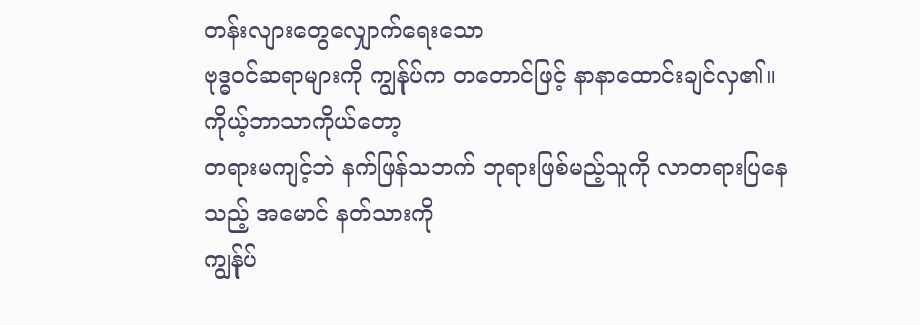တန်းလျားတွေလျှောက်ရေးသော
ဗုဒ္ဓဝင်ဆရာများကို ကျွန်ုပ်က တတောင်ဖြင့် နာနာထောင်းချင်လှ၏။ ကိုယ့်ဘာသာကိုယ်တော့
တရားမကျင့်ဘဲ နက်ဖြန်သဘက် ဘုရားဖြစ်မည့်သူကို လာတရားပြနေသည့် အမောင် နတ်သားကို
ကျွန်ုပ်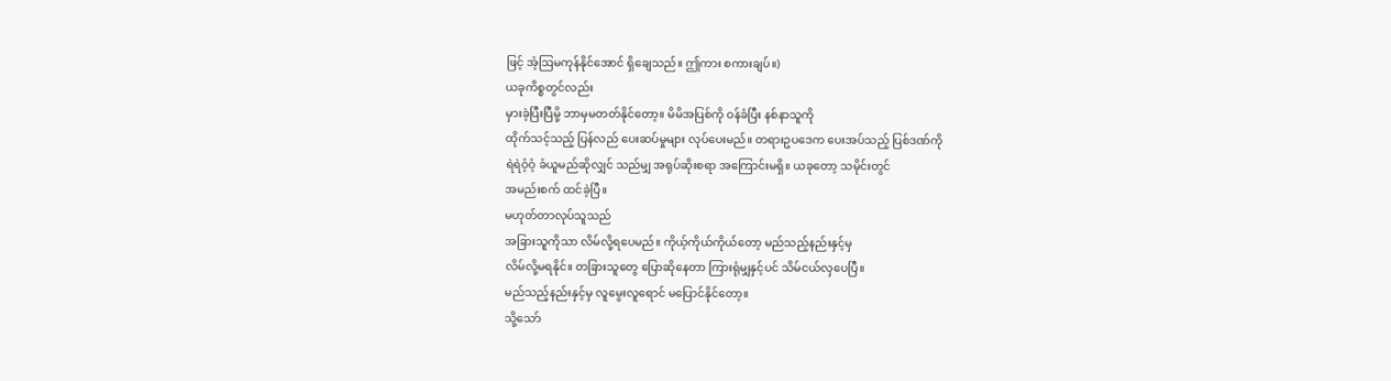ဖြင့် အံ့ဩမကုန်နိုင်အောင် ရှိချေသည်။ ဤကား စကားချပ်။)
ယခုကိစ္စတွင်လည်း
မှားခဲ့ပြီးပြီမို့ ဘာမှမတတ်နိုင်တော့။ မိမိအပြစ်ကို ဝန်ခံပြီး နစ်နာသူကို
ထိုက်သင့်သည့် ပြန်လည် ပေးဆပ်မှုများ လုပ်ပေးမည်။ တရားဥပဒေက ပေးအပ်သည့် ပြစ်ဒဏ်ကို
ရဲရဲဝံ့ဝံ့ ခံယူမည်ဆိုလျှင် သည်မျှ အရုပ်ဆိုးစရာ အကြောင်းမရှိ။ ယခုတော့ သမိုင်းတွင်
အမည်းစက် ထင်ခဲ့ပြီ။
မဟုတ်တာလုပ်သူသည်
အခြားသူကိုသာ လိမ်လို့ရပေမည်။ ကိုယ့်ကိုယ်ကိုယ်တော့ မည်သည့်နည်းနှင့်မှ
လိမ်လို့မရနိုင်။ တခြားသူတွေ ပြောဆိုနေတာ ကြားရုံမျှနှင့်ပင် သိမ်ငယ်လှပေပြီ။
မည်သည့်နည်းနှင့်မှ လူမွေးလူရောင် မပြောင်နိုင်တော့။
သို့သော်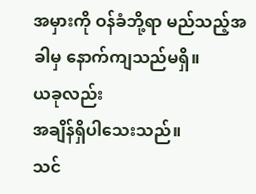အမှားကို ဝန်ခံဘို့ရာ မည်သည့်အခါမှ နောက်ကျသည်မရှိ။
ယခုလည်း
အချိန်ရှိပါသေးသည်။
သင်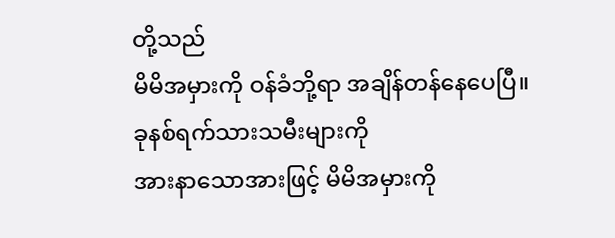တို့သည်
မိမိအမှားကို ဝန်ခံဘို့ရာ အချိန်တန်နေပေပြီ။
ခုနစ်ရက်သားသမီးများကို
အားနာသောအားဖြင့် မိမိအမှားကို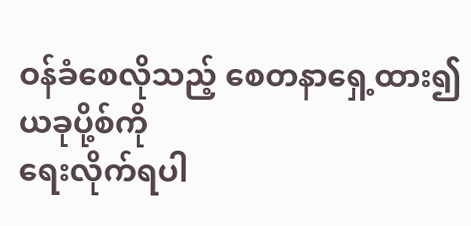ဝန်ခံစေလိုသည့် စေတနာရှေ့ထား၍ ယခုပို့စ်ကို
ရေးလိုက်ရပါ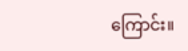ကြောင်း။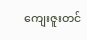ကျေးဇူးတင်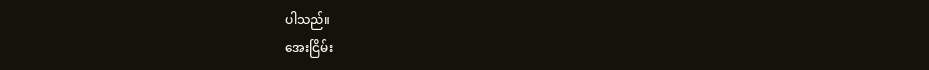ပါသည်။
အေးငြိမ်း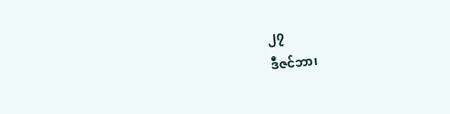၂၇
ဒီဇင်ဘာ၊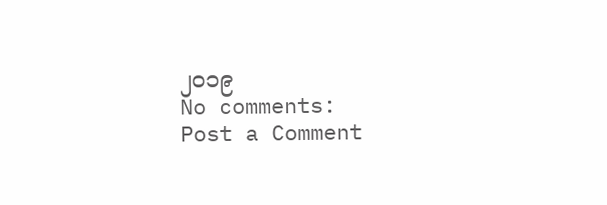၂၀၁၉
No comments:
Post a Comment